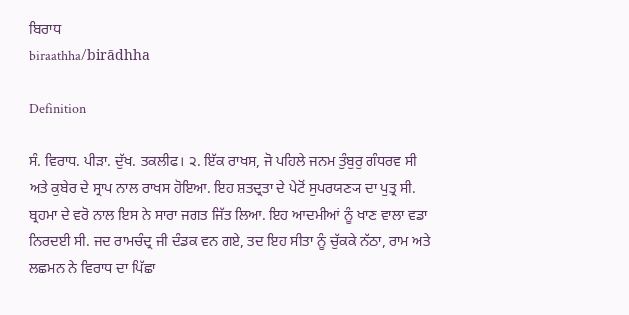ਬਿਰਾਧ
biraathha/birādhha

Definition

ਸੰ. ਵਿਰਾਧ. ਪੀੜਾ. ਦੁੱਖ. ਤਕਲੀਫ। ੨. ਇੱਕ ਰਾਖਸ, ਜੋ ਪਹਿਲੇ ਜਨਮ ਤੁੰਬੁਰੁ ਗੰਧਰਵ ਸੀ ਅਤੇ ਕੁਬੇਰ ਦੇ ਸ੍ਰਾਪ ਨਾਲ ਰਾਖਸ ਹੋਇਆ. ਇਹ ਸ਼ਤਦ੍ਰਤਾ ਦੇ ਪੇਟੋਂ ਸੁਪਰਯਣ੍ਯ ਦਾ ਪੁਤ੍ਰ ਸੀ. ਬ੍ਰਹਮਾ ਦੇ ਵਰੋ ਨਾਲ ਇਸ ਨੇ ਸਾਰਾ ਜਗਤ ਜਿੱਤ ਲਿਆ. ਇਹ ਆਦਮੀਆਂ ਨੂੰ ਖਾਣ ਵਾਲਾ ਵਡਾ ਨਿਰਦਈ ਸੀ. ਜਦ ਰਾਮਚੰਦ੍ਰ ਜੀ ਦੰਡਕ ਵਨ ਗਏ, ਤਦ ਇਹ ਸੀਤਾ ਨੂੰ ਚੁੱਕਕੇ ਨੱਠਾ, ਰਾਮ ਅਤੇ ਲਛਮਨ ਨੇ ਵਿਰਾਧ ਦਾ ਪਿੱਛਾ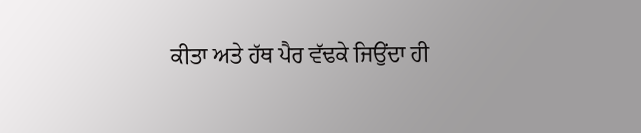ਕੀਤਾ ਅਤੇ ਹੱਥ ਪੈਰ ਵੱਢਕੇ ਜਿਉਂਦਾ ਹੀ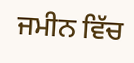ਜਮੀਨ ਵਿੱਚ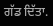ਗੱਡ ਦਿੱਤਾ.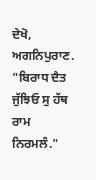ਦੇਖੋ, ਅਗਨਿਪੁਰਾਣ. "ਬਿਰਾਧ ਦੈਤ ਜੁੱਝਿਓ ਸੁ ਹੱਥ ਰਾਮ ਨਿਰਮਲੰ."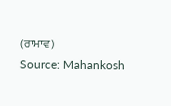(ਰਾਮਾਵ)
Source: Mahankosh